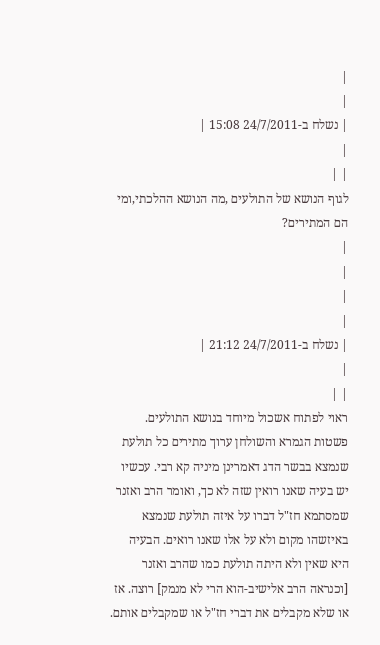|
|
| נשלח ב-24/7/2011 15:08 |
|
| |
לגוף הנושא של התולעים ,מה הנושא ההלכתי,ומי הם המתירים?
|
|
|
|
| נשלח ב-24/7/2011 21:12 |
|
| |
ראוי לפתוח אשכול מיוחד בנושא התולעים. פשטות הגמרא והשולחן ערוך מתירים כל תולעת שנמצא בבשר הדג דאמרינן מיניה קא רבי. עכשיו יש בעיה שאנו רואין שזה לא כך, ואומר הרב ואזנר שמסתמא חז"ל דברו על איזה תולעת שנמצא באיזשהו מקום ולא על אלו שאנו רואים. הבעיה היא שאין ולא היתה תולעת כמו שהרב ואזנר [וכנראה הרב אלישיב-הוא הרי לא מנמק] רוצה. אז או שלא מקבלים את דברי חז"ל או שמקבלים אותם.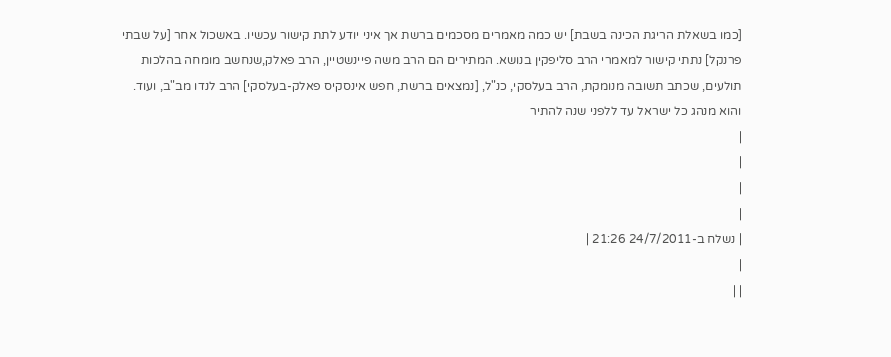[כמו בשאלת הריגת הכינה בשבת] יש כמה מאמרים מסכמים ברשת אך איני יודע לתת קישור עכשיו. באשכול אחר [על שבתי פרנקל] נתתי קישור למאמרי הרב סליפקין בנושא. המתירים הם הרב משה פיינשטיין, הרב פאלק,שנחשב מומחה בהלכות תולעים, שכתב תשובה מנומקת, הרב בעלסקי, כנ"ל, [נמצאים ברשת, חפש אינסקיס פאלק-בעלסקי] הרב לנדו מב"ב, ועוד. והוא מנהג כל ישראל עד ללפני שנה להתיר
|
|
|
|
| נשלח ב-24/7/2011 21:26 |
|
| |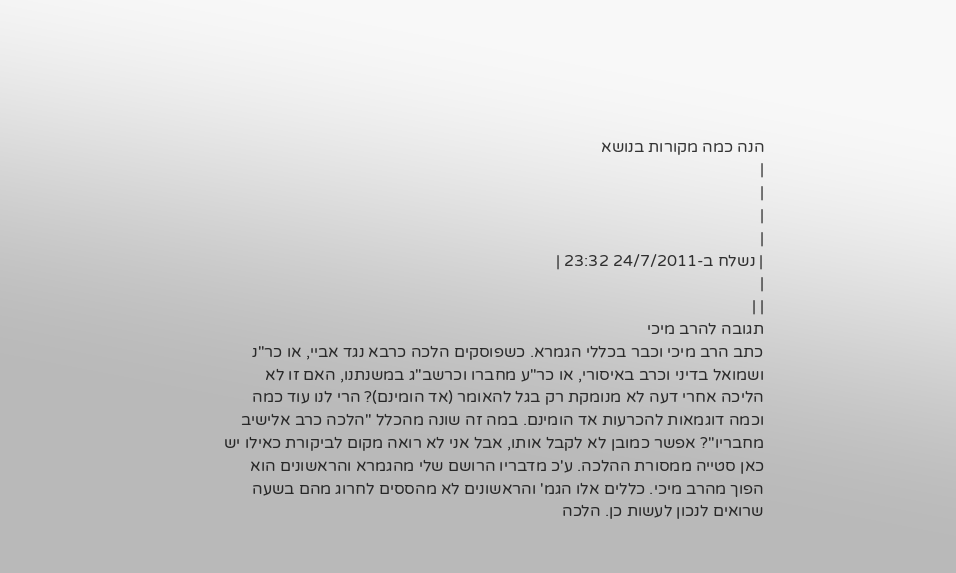הנה כמה מקורות בנושא
|
|
|
|
| נשלח ב-24/7/2011 23:32 |
|
| |
תגובה להרב מיכי
כתב הרב מיכי וכבר בכללי הגמרא. כשפוסקים הלכה כרבא נגד אביי, או כר"נ ושמואל בדיני וכרב באיסורי, או כר"ע מחברו וכרשב"ג במשנתנו, האם זו לא הליכה אחרי דעה לא מנומקת רק בגל להאומר (אד הומינם)? הרי לנו עוד כמה וכמה דוגמאות להכרעות אד הומינם. במה זה שונה מהכלל "הלכה כרב אלישיב מחבריו"? אפשר כמובן לא לקבל אותו, אבל אני לא רואה מקום לביקורת כאילו יש כאן סטייה ממסורת ההלכה. ע'כ מדבריו הרושם שלי מהגמרא והראשונים הוא הפוך מהרב מיכי. כללים אלו הגמ' והראשונים לא מהססים לחרוג מהם בשעה שרואים לנכון לעשות כן. הלכה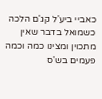כאביי ביע'ל קג'ם הלכה כשמואל בדבר שאין מתכוין ומצינו כמה וכמה פעמים בש'ס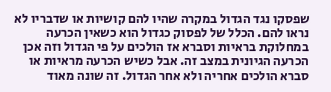שפסקו נגד הגדול במקרה שהיו להם קושיות או שדבריו לא נראו להם. הכלל של לפסוק כגדול הוא כשאין הכרעה במחלוקת בראיות וסברא אז הולכים על פי הגדול וזה אכן הכרעה הגיונית במצב זה. אבל כשיש הכרעה מראיות או סברא הולכים אחריה ולא אחר הגדול. זה שונה מאוד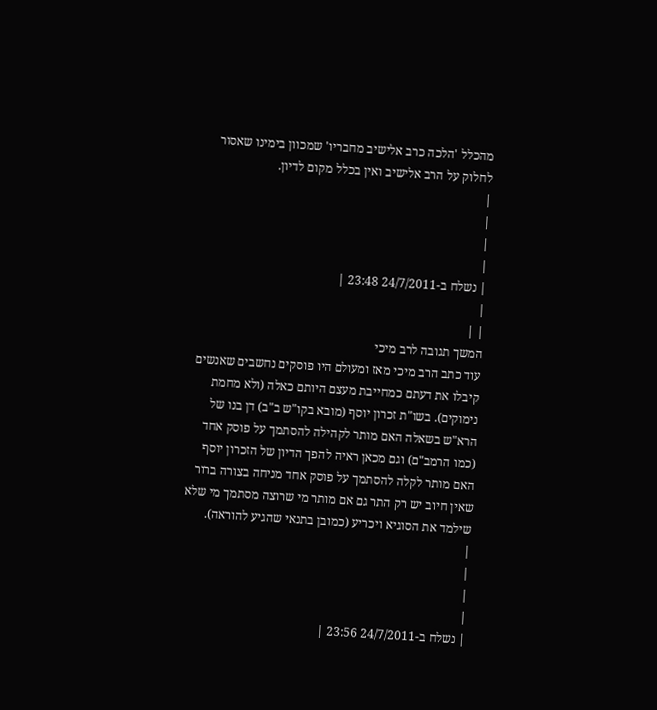מהכלל 'הלכה כרב אלישיב מחבריו' שמכוון בימינו שאסור לחלוק על הרב אלישיב ואין בכלל מקום לדיון.
|
|
|
|
| נשלח ב-24/7/2011 23:48 |
|
| |
המשך תגובה לרב מיכי
עוד כתב הרב מיכי מאז ומעולם היו פוסקים נחשבים שאנשים קיבלו את דעתם כמחייבת מעצם היותם כאלה (ולא מחמת נימוקים). בשו"ת זכרון יוסף (מובא בקו"ש ב"ב) דן בנו של הרא"ש בשאלה האם מותר לקהילה להסתמך על פוסק אחד (כמו הרמב"ם) וגם מכאן ראיה להפך הדיון של הזכרון יוסף האם מותר לקלה להסתמך על פוסק אחד מניחה בצורה ברור שאין חיוב יש רק התר גם אם מותר מי שרוצה מסתמך מי שלא שילמד את הסוגיא ויכריע (כמובן בתנאי שהגיע להוראה).
|
|
|
|
| נשלח ב-24/7/2011 23:56 |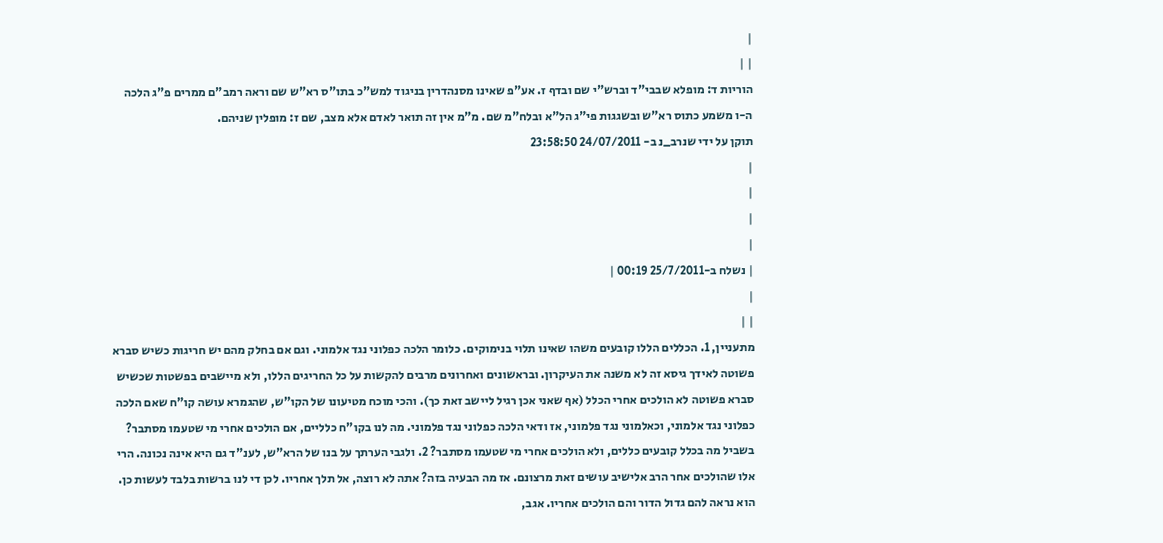|
| |
הוריות ד: מופלא שבבי"ד וברש"י שם ובדף ז. אע"פ שאינו מסנהדרין בניגוד למש"כ בתו"ס רא"ש שם וראה רמב"ם ממרים פ"ג הלכה ה-ו משמע כתוס רא"ש ובשגגות פי"ג הל"א ובלח"מ שם. מ"מ אין זה תואר לאדם אלא מצב, שם ז: מופלין שניהם.
תוקן על ידי שנרב_נ ב- 24/07/2011 23:58:50
|
|
|
|
| נשלח ב-25/7/2011 00:19 |
|
| |
מתעניין, 1. הכללים הללו קובעים משהו שאינו תלוי בנימוקים. כלומר הלכה כפלוני נגד אלמוני. וגם אם בחלק מהם יש חריגות כשיש סברא פשוטה לאידך גיסא זה לא משנה את העיקרון. ובראשונים ואחרונים מרבים להקשות על כל החריגים הללו, ולא מיישבים בפשטות שכשיש סברא פשוטה לא הולכים אחרי הכלל (אף שאני אכן רגיל ליישב זאת כך). והכי מוכח מטיעונו של הקו"ש, שהגמרא עושה קו"ח שאם הלכה כפלוני נגד אלמוני, וכאלמוני נגד פלמוני, אז ודאי הלכה כפלוני נגד פלמוני. מה לנו בקו"ח כלליים, אם הולכים אחרי מי שטעמו מסתבר? בשביל מה בכלל קובעים כללים, ולא הולכים אחרי מי שטעמו מסתבר? 2. ולגבי הערתך על בנו של הרא"ש, לענ"ד גם היא אינה נכונה. הרי אלו שהולכים אחר הרב אלישיב עושים זאת מרצונם. אז מה הבעיה בזה? אתה לא רוצה, אל תלך אחריו. לכן די לנו ברשות בלבד לעשות כן. הוא נראה להם גדול הדור והם הולכים אחריו. אגב,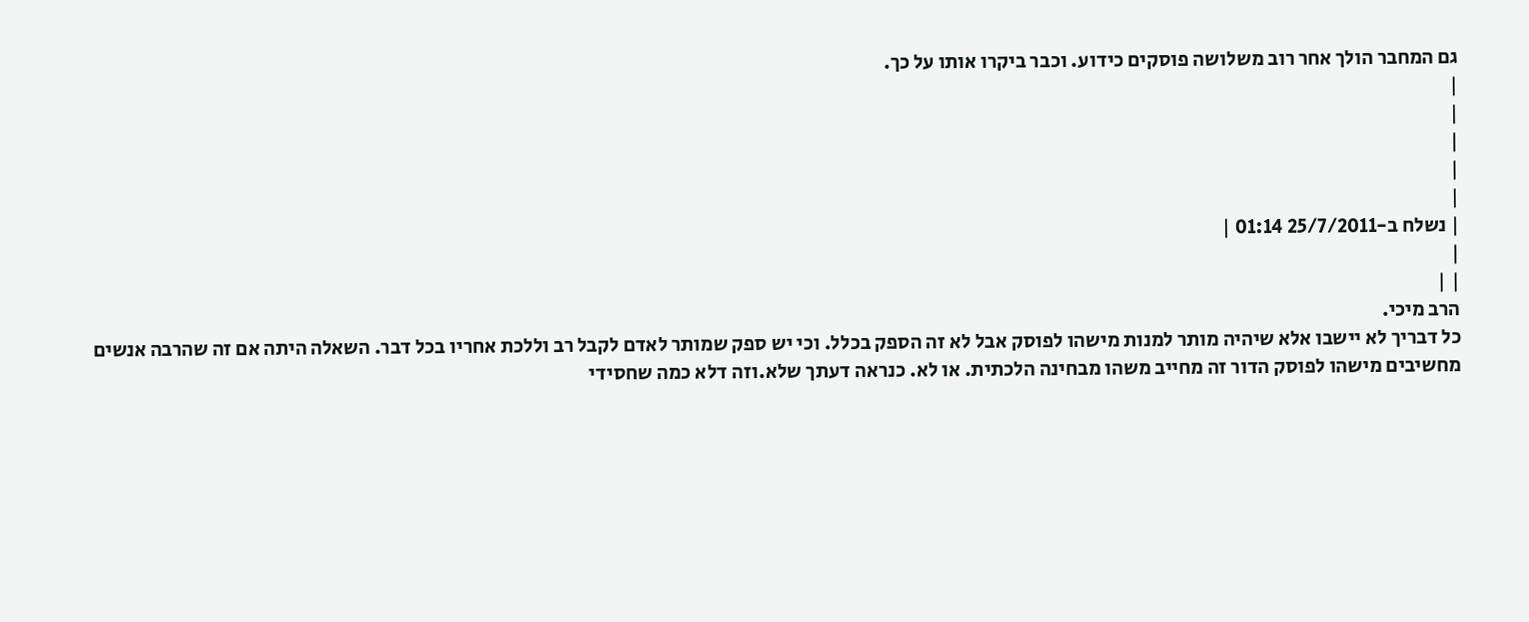גם המחבר הולך אחר רוב משלושה פוסקים כידוע. וכבר ביקרו אותו על כך.
|
|
|
|
|
| נשלח ב-25/7/2011 01:14 |
|
| |
הרב מיכי.
כל דבריך לא יישבו אלא שיהיה מותר למנות מישהו לפוסק אבל לא זה הספק בכלל. וכי יש ספק שמותר לאדם לקבל רב וללכת אחריו בכל דבר. השאלה היתה אם זה שהרבה אנשים מחשיבים מישהו לפוסק הדור זה מחייב משהו מבחינה הלכתית. או לא. כנראה דעתך שלא.וזה דלא כמה שחסידי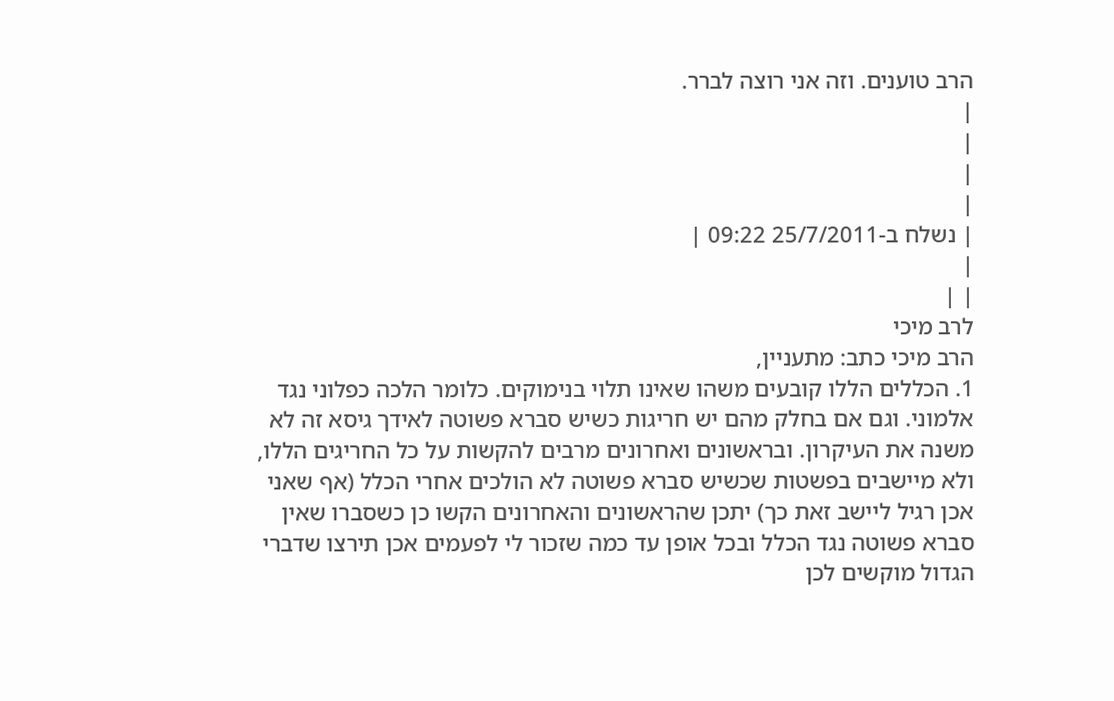הרב טוענים. וזה אני רוצה לברר.
|
|
|
|
| נשלח ב-25/7/2011 09:22 |
|
| |
לרב מיכי
הרב מיכי כתב: מתעניין,
1. הכללים הללו קובעים משהו שאינו תלוי בנימוקים. כלומר הלכה כפלוני נגד אלמוני. וגם אם בחלק מהם יש חריגות כשיש סברא פשוטה לאידך גיסא זה לא משנה את העיקרון. ובראשונים ואחרונים מרבים להקשות על כל החריגים הללו, ולא מיישבים בפשטות שכשיש סברא פשוטה לא הולכים אחרי הכלל (אף שאני אכן רגיל ליישב זאת כך) יתכן שהראשונים והאחרונים הקשו כן כשסברו שאין סברא פשוטה נגד הכלל ובכל אופן עד כמה שזכור לי לפעמים אכן תירצו שדברי הגדול מוקשים לכן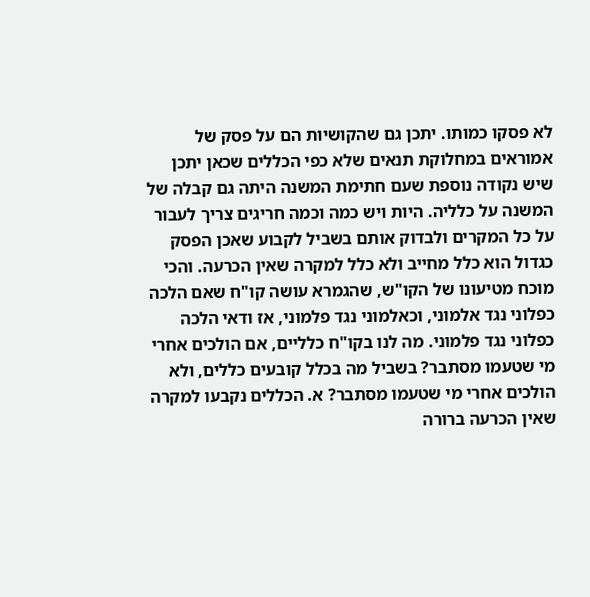לא פסקו כמותו. יתכן גם שהקושיות הם על פסק של אמוראים במחלוקת תנאים שלא כפי הכללים שכאן יתכן שיש נקודה נוספת שעם חתימת המשנה היתה גם קבלה של המשנה על כלליה. היות ויש כמה וכמה חריגים צריך לעבור על כל המקרים ולבדוק אותם בשביל לקבוע שאכן הפסק כגדול הוא כלל מחייב ולא כלל למקרה שאין הכרעה. והכי מוכח מטיעונו של הקו"ש, שהגמרא עושה קו"ח שאם הלכה כפלוני נגד אלמוני, וכאלמוני נגד פלמוני, אז ודאי הלכה כפלוני נגד פלמוני. מה לנו בקו"ח כלליים, אם הולכים אחרי מי שטעמו מסתבר? בשביל מה בכלל קובעים כללים, ולא הולכים אחרי מי שטעמו מסתבר? א. הכללים נקבעו למקרה שאין הכרעה ברורה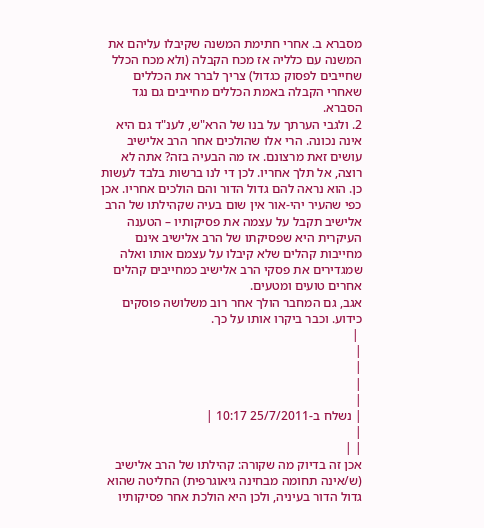מסברא ב. אחרי חתימת המשנה שקיבלו עליהם את המשנה עם כלליה אז מכח הקבלה (ולא מכח הכלל שחייבים לפסוק כגדול) צריך לברר את הכללים שאחרי הקבלה באמת הכללים מחייבים גם נגד הסברא.
2. ולגבי הערתך על בנו של הרא"ש, לענ"ד גם היא אינה נכונה. הרי אלו שהולכים אחר הרב אלישיב עושים זאת מרצונם. אז מה הבעיה בזה? אתה לא רוצה, אל תלך אחריו. לכן די לנו ברשות בלבד לעשות כן. הוא נראה להם גדול הדור והם הולכים אחריו. אכן כפי שהעיר יהי-אור אין שום בעיה שקהילתו של הרב אלישיב תקבל על עצמה את פסיקותיו – הטענה העיקרית היא שפסיקתו של הרב אלישיב אינם מחייבות קהלים שלא קיבלו על עצמם אותו ואלה שמגדירים את פסקי הרב אלישיב כמחייבים קהלים אחרים טועים ומטעים.
אגב, גם המחבר הולך אחר רוב משלושה פוסקים כידוע. וכבר ביקרו אותו על כך.
 |
|
|
|
|
| נשלח ב-25/7/2011 10:17 |
|
| |
אכן זה בדיוק מה שקורה: קהילתו של הרב אלישיב (ש/אינה תחומה מבחינה גיאוגרפית) החליטה שהוא גדול הדור בעיניה, ולכן היא הולכת אחר פסיקותיו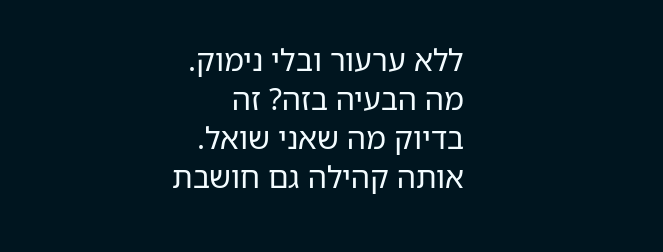ללא ערעור ובלי נימוק. מה הבעיה בזה? זה בדיוק מה שאני שואל. אותה קהילה גם חושבת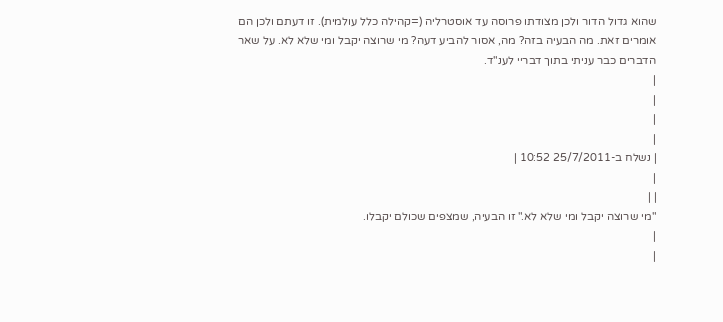שהוא גדול הדור ולכן מצודתו פרוסה עד אוסטרליה (=קהילה כלל עולמית). זו דעתם ולכן הם אומרים זאת. מה הבעיה בזה? מה, אסור להביע דעה? מי שרוצה יקבל ומי שלא לא. על שאר הדברים כבר עניתי בתוך דבריי לענ"ד.
|
|
|
|
| נשלח ב-25/7/2011 10:52 |
|
| |
"מי שרוצה יקבל ומי שלא לא." זו הבעיה, שמצפים שכולם יקבלו.
|
|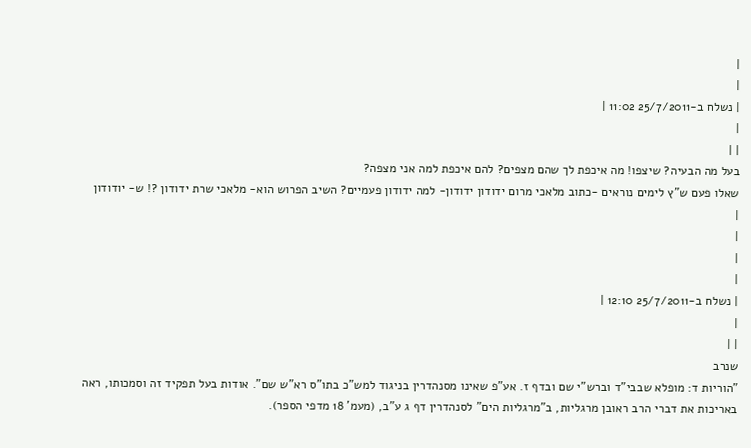|
|
| נשלח ב-25/7/2011 11:02 |
|
| |
בעל מה הבעיה? שיצפו! מה איכפת לך שהם מצפים? להם איכפת למה אני מצפה?
שאלו פעם ש"ץ לימים נוראים -כתוב מלאכי מרום ידודון ידודון- למה ידודון פעמיים? השיב הפרוש הוא- מלאכי שרת ידודון ?! ש- יודודון
|
|
|
|
| נשלח ב-25/7/2011 12:10 |
|
| |
שנרב
"הוריות ד: מופלא שבבי"ד וברש"י שם ובדף ז. אע"פ שאינו מסנהדרין בניגוד למש"כ בתו"ס רא"ש שם". אודות בעל תפקיד זה וסמכותו, ראה באריכות את דברי הרב ראובן מרגליות, ב"מרגליות הים" לסנהדרין דף ג ע"ב, (מעמ' 18 מדפי הספר).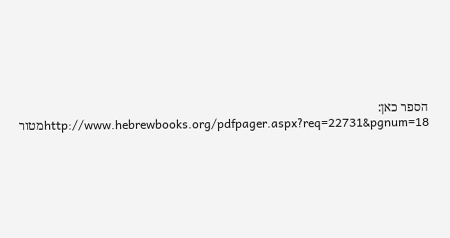הספר כאן:
http://www.hebrewbooks.org/pdfpager.aspx?req=22731&pgnum=18מטור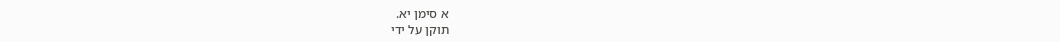א סימן יא.
תוקן על ידי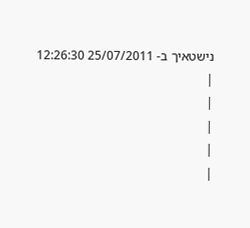נישטאיך ב- 25/07/2011 12:26:30
|
|
|
|
|